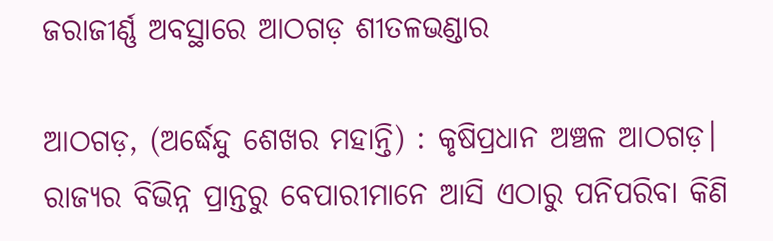ଜରାଜୀର୍ଣ୍ଣ ଅବସ୍ଥାରେ ଆଠଗଡ଼ ଶୀତଳଭଣ୍ଡାର

ଆଠଗଡ଼, (ଅର୍ଦ୍ଧେନ୍ଦୁ ଶେଖର ମହାନ୍ତି) : କୃଷିପ୍ରଧାନ ଅଞ୍ଚଳ ଆଠଗଡ଼। ରାଜ୍ୟର ବିଭିନ୍ନ ପ୍ରାନ୍ତରୁ ବେପାରୀମାନେ ଆସି ଏଠାରୁ ପନିପରିବା କିଣି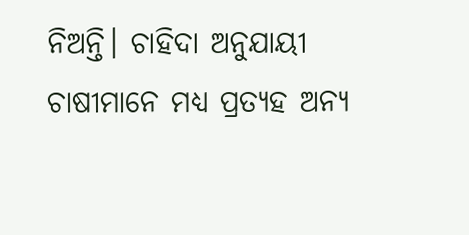ନିଅନ୍ତି। ଚାହିଦା ଅନୁଯାୟୀ ଚାଷୀମାନେ ମଧ୍ୟ ପ୍ରତ୍ୟହ ଅନ୍ୟ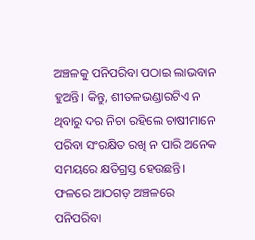ଅଞ୍ଚଳକୁ ପନିପରିବା ପଠାଇ ଲାଭବାନ ହୁଅନ୍ତି। କିନ୍ତୁ, ଶୀତଳଭଣ୍ଡାରଟିଏ ନ ଥିବାରୁ ଦର ନିଚା ରହିଲେ ଚାଷୀମାନେ ପରିବା ସଂରକ୍ଷିତ ରଖି ନ ପାରି ଅନେକ ସମୟରେ କ୍ଷତିଗ୍ରସ୍ତ ହେଉଛନ୍ତି। ଫଳରେ ଆଠଗଡ଼ ଅଞ୍ଚଳରେ ପନିପରିବା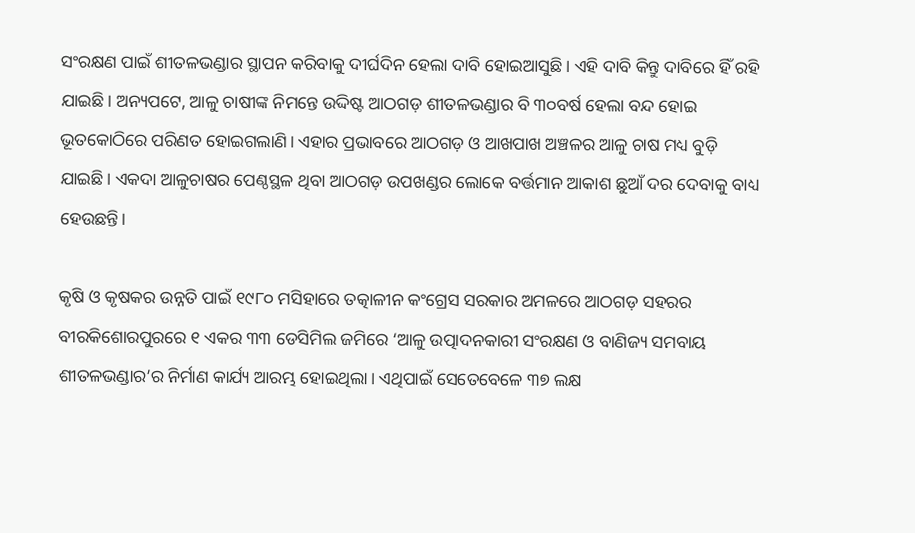ସଂରକ୍ଷଣ ପାଇଁ ଶୀତଳଭଣ୍ଡାର ସ୍ଥାପନ କରିବାକୁ ଦୀର୍ଘଦିନ ହେଲା ଦାବି ହୋଇଆସୁଛି। ଏହି ଦାବି କିନ୍ତୁ ଦାବିରେ ହିଁ ରହି ଯାଇଛି। ଅନ୍ୟପଟେ, ଆଳୁ ଚାଷୀଙ୍କ ନିମନ୍ତେ ଉଦ୍ଦିଷ୍ଟ ଆଠଗଡ଼ ଶୀତଳଭଣ୍ଡାର ବି ୩୦ବର୍ଷ ହେଲା ବନ୍ଦ ହୋଇ ଭୂତକୋଠିରେ ପରିଣତ ହୋଇଗଲାଣି। ଏହାର ପ୍ରଭାବରେ ଆଠଗଡ଼ ଓ ଆଖପାଖ ଅଞ୍ଚଳର ଆଳୁ ଚାଷ ମଧ୍ୟ ବୁଡ଼ି ଯାଇଛି। ଏକଦା ଆଳୁଚାଷର ପେଣ୍ଠସ୍ଥଳ ଥିବା ଆଠଗଡ଼ ଉପଖଣ୍ଡର ଲୋକେ ବର୍ତ୍ତମାନ ଆକାଶ ଛୁଆଁ ଦର ଦେବାକୁ ବାଧ୍ୟ ହେଉଛନ୍ତି।

କୃଷି ଓ କୃଷକର ଉନ୍ନତି ପାଇଁ ୧୯୮୦ ମସିହାରେ ତତ୍କାଳୀନ କଂଗ୍ରେସ ସରକାର ଅମଳରେ ଆଠଗଡ଼ ସହରର ବୀରକିଶୋରପୁରରେ ୧ ଏକର ୩୩ ଡେସିମିଲ ଜମିରେ ‘ଆଳୁ ଉତ୍ପାଦନକାରୀ ସଂରକ୍ଷଣ ଓ ବାଣିଜ୍ୟ ସମବାୟ ଶୀତଳଭଣ୍ଡାର’ର ନିର୍ମାଣ କାର୍ଯ୍ୟ ଆରମ୍ଭ ହୋଇଥିଲା। ଏଥିପାଇଁ ସେତେବେଳେ ୩୭ ଲକ୍ଷ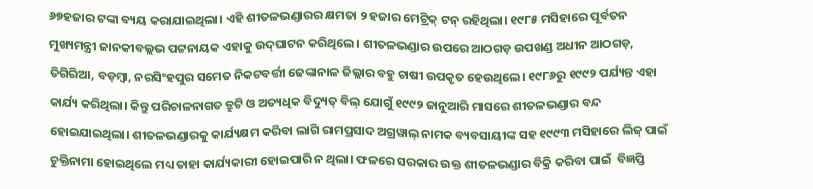୬୭ହଜାର ଟଙ୍କା ବ୍ୟୟ କରାଯାଇଥିଲା। ଏହି ଶୀତଳଭଣ୍ଡାରର କ୍ଷମତା ୨ ହଜାର ମେଟ୍ରିକ୍‌ ଟନ୍‌ ରହିଥିଲା। ୧୯୮୫ ମସିହାରେ ପୂର୍ବତନ ମୁଖ୍ୟମନ୍ତ୍ରୀ ଜାନକୀବଲ୍ଲଭ ପଟ୍ଟନାୟକ ଏହାକୁ ଉଦ୍‌ଘାଟନ କରିଥିଲେ। ଶୀତଳଭଣ୍ଡାର ଉପରେ ଆଠଗଡ଼ ଉପଖଣ୍ଡ ଅଧୀନ ଆଠଗଡ଼, ତିଗିରିଆ, ବଡ଼ମ୍ବା, ନରସିଂହପୁର ସମେତ ନିକଟବର୍ତ୍ତୀ ଢେଙ୍କାନାଳ ଜିଲ୍ଲାର ବହୁ ଚାଷୀ ଉପକୃତ ହେଉଥିଲେ। ୧୯୮୬ରୁ ୧୯୯୨ ପର୍ଯ୍ୟନ୍ତ ଏହା କାର୍ଯ୍ୟ କରିଥିଲା। କିନ୍ତୁ ପରିଚାଳନାଗତ ତ୍ରୁଟି ଓ ଅତ୍ୟଧିକ ବିଦ୍ୟୁତ୍‌ ବିଲ୍‌ ଯୋଗୁଁ ୧୯୯୨ ଜାନୁଆରି ମାସରେ ଶୀତଳଭଣ୍ଡାର ବନ୍ଦ ହୋଇଯାଇଥିଲା। ଶୀତଳଭଣ୍ଡାରକୁ କାର୍ଯ୍ୟକ୍ଷମ କରିବା ଲାଗି ରାମପ୍ରସାଦ ଅଗ୍ରୱାଲ୍‌ ନାମକ ବ୍ୟବସାୟୀଙ୍କ ସହ ୧୯୯୩ ମସିହାରେ ଲିଜ୍‌ ପାଇଁ ଚୁକ୍ତିନାମା ହୋଇଥିଲେ ମଧ୍ୟ ତାହା କାର୍ଯ୍ୟକାରୀ ହୋଇପାରି ନ ଥିଲା। ଫଳରେ ସରକାର ଉକ୍ତ ଶୀତଳଭଣ୍ଡାର ବିକ୍ରି କରିବା ପାଇଁ  ବିଜ୍ଞପ୍ତି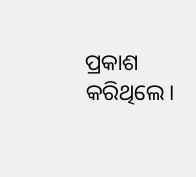ପ୍ରକାଶ କରିଥିଲେ।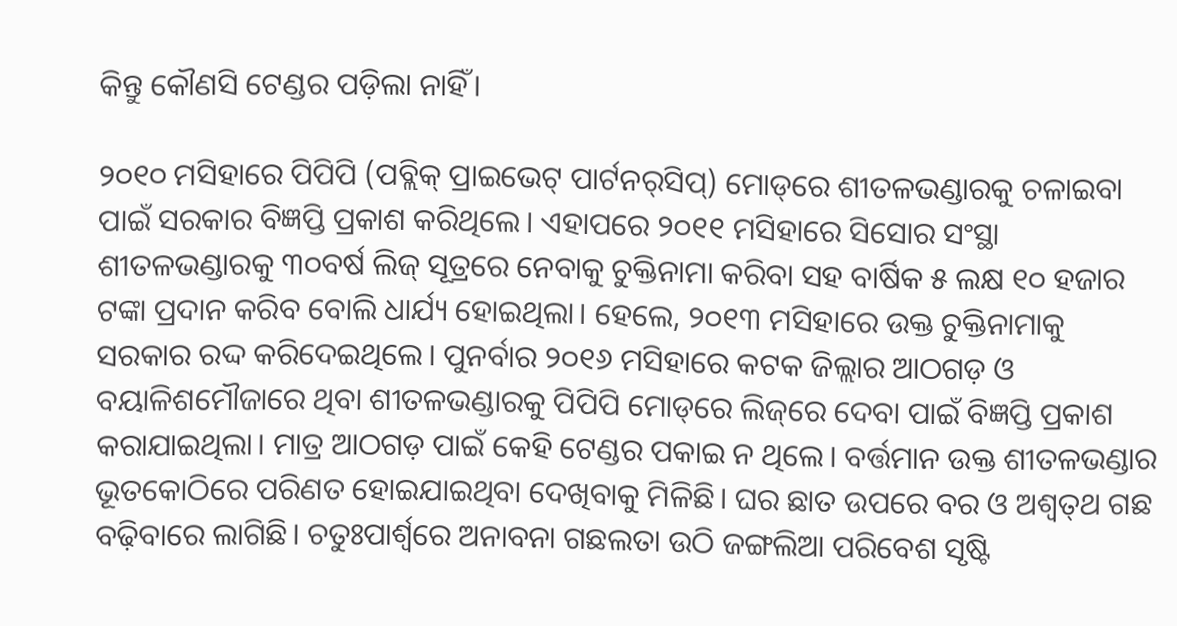କିନ୍ତୁ କୌଣସି ଟେଣ୍ଡର ପଡ଼ିଲା ନାହିଁ।

୨୦୧୦ ମସିହାରେ ପିପିପି (ପବ୍ଲିକ୍‌ ପ୍ରାଇଭେଟ୍‌ ପାର୍ଟନର୍‌ସିପ୍‌) ମୋଡ୍‌ରେ ଶୀତଳଭଣ୍ଡାରକୁ ଚଳାଇବା ପାଇଁ ସରକାର ବିଜ୍ଞପ୍ତି ପ୍ରକାଶ କରିଥିଲେ। ଏହାପରେ ୨୦୧୧ ମସିହାରେ ସିସୋର ସଂସ୍ଥା ଶୀତଳଭଣ୍ଡାରକୁ ୩୦ବର୍ଷ ଲିଜ୍‌ ସୂତ୍ରରେ ନେବାକୁ ଚୁକ୍ତିନାମା କରିବା ସହ ବାର୍ଷିକ ୫ ଲକ୍ଷ ୧୦ ହଜାର ଟଙ୍କା ପ୍ରଦାନ କରିବ ବୋଲି ଧାର୍ଯ୍ୟ ହୋଇଥିଲା। ହେଲେ, ୨୦୧୩ ମସିହାରେ ଉକ୍ତ ଚୁକ୍ତିନାମାକୁ ସରକାର ରଦ୍ଦ କରିଦେଇଥିଲେ। ପୁନର୍ବାର ୨୦୧୬ ମସିହାରେ କଟକ ଜିଲ୍ଲାର ଆଠଗଡ଼ ଓ ବୟାଳିଶମୌଜାରେ ଥିବା ଶୀତଳଭଣ୍ଡାରକୁ ପିପିପି ମୋଡ୍‌ରେ ଲିଜ୍‌ରେ ଦେବା ପାଇଁ ବିଜ୍ଞପ୍ତି ପ୍ରକାଶ କରାଯାଇଥିଲା। ମାତ୍ର ଆଠଗଡ଼ ପାଇଁ କେହି ଟେଣ୍ଡର ପକାଇ ନ ଥିଲେ। ବର୍ତ୍ତମାନ ଉକ୍ତ ଶୀତଳଭଣ୍ଡାର ଭୂତକୋଠିରେ ପରିଣତ ହୋଇଯାଇଥିବା ଦେଖିବାକୁ ମିଳିଛି। ଘର ଛାତ ଉପରେ ବର ଓ ଅଶ୍ବତ୍‌ଥ ଗଛ ବଢ଼ିବାରେ ଲାଗିଛି। ଚତୁଃପାର୍ଶ୍ବରେ ଅନାବନା ଗଛଲତା ଉଠି ଜଙ୍ଗଲିଆ ପରିବେଶ ସୃଷ୍ଟି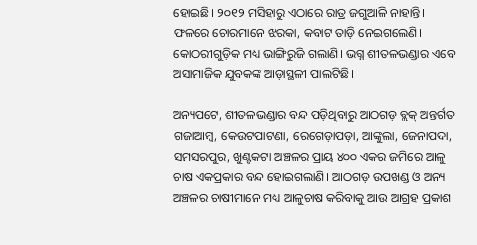ହୋଇଛି। ୨୦୧୨ ମସିହାରୁ ଏଠାରେ ରାତ୍ର ଜଗୁଆଳି ନାହାନ୍ତି। ଫଳରେ ଚୋରମାନେ ଝରକା, କବାଟ ତାଡ଼ି ନେଇଗଲେଣି। କୋଠରୀଗୁଡ଼ିକ ମଧ୍ୟ ଭାଙ୍ଗିରୁଜି ଗଲାଣି। ଭଗ୍ନ ଶୀତଳଭଣ୍ଡାର ଏବେ ଅସାମାଜିକ ଯୁବକଙ୍କ ଆଡ଼ାସ୍ଥଳୀ ପାଲଟିଛି।

ଅନ୍ୟପଟେ, ଶୀତଳଭଣ୍ଡାର ବନ୍ଦ ପଡ଼ିଥିବାରୁ ଆଠଗଡ଼ ବ୍ଲକ୍‌ ଅନ୍ତର୍ଗତ ଗଜାଆମ୍ବ, କେଉଟପାଟଣା, ରେଗେଡ଼ାପଡ଼ା, ଆଙ୍କୁଲା, ଜେନାପଦା, ସମସରପୁର, ଖୁଣ୍ଟକଟା ଅଞ୍ଚଳର ପ୍ରାୟ ୪୦୦ ଏକର ଜମିରେ ଆଳୁ ଚାଷ ଏକପ୍ରକାର ବନ୍ଦ ହୋଇଗଲାଣି। ଆଠଗଡ଼ ଉପଖଣ୍ଡ ଓ ଅନ୍ୟ ଅଞ୍ଚଳର ଚାଷୀମାନେ ମଧ୍ୟ ଆଳୁଚାଷ କରିବାକୁ ଆଉ ଆଗ୍ରହ ପ୍ରକାଶ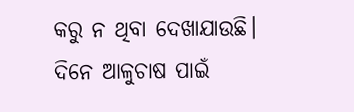କରୁ ନ ଥିବା ଦେଖାଯାଉଛି। ଦିନେ ଆଳୁଚାଷ ପାଇଁ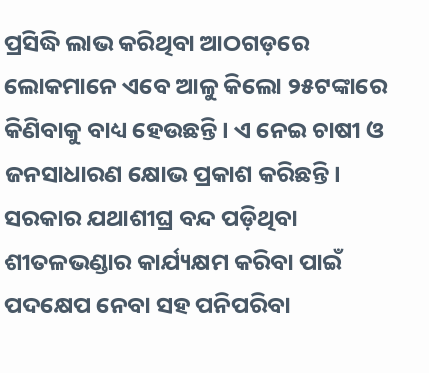ପ୍ରସିଦ୍ଧି ଲାଭ କରିଥିବା ଆଠଗଡ଼ରେ ଲୋକମାନେ ଏବେ ଆଳୁ କିଲୋ ୨୫ଟଙ୍କାରେ କିଣିବାକୁ ବାଧ୍ୟ ହେଉଛନ୍ତି। ଏ ନେଇ ଚାଷୀ ଓ ଜନସାଧାରଣ କ୍ଷୋଭ ପ୍ରକାଶ କରିଛନ୍ତି। ସରକାର ଯଥାଶୀଘ୍ର ବନ୍ଦ ପଡ଼ିଥିବା ଶୀତଳଭଣ୍ଡାର କାର୍ଯ୍ୟକ୍ଷମ କରିବା ପାଇଁ ପଦକ୍ଷେପ ନେବା ସହ ପନିପରିବା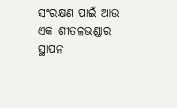ସଂରକ୍ଷଣ ପାଇଁ ଆଉ ଏକ ଶୀତଳଭଣ୍ଡାର ସ୍ଥାପନ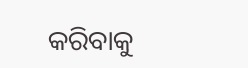କରିବାକୁ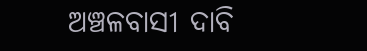ଅଞ୍ଚଳବାସୀ ଦାବି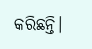କରିଛନ୍ତି।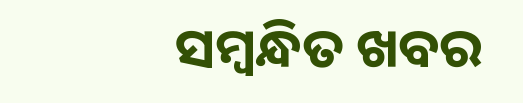ସମ୍ବନ୍ଧିତ ଖବର